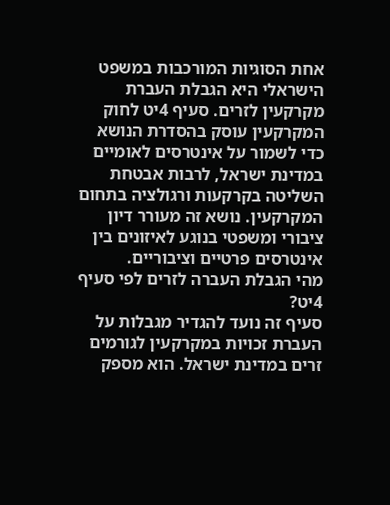אחת הסוגיות המורכבות במשפט הישראלי היא הגבלת העברת מקרקעין לזרים. סעיף 4יט לחוק המקרקעין עוסק בהסדרת הנושא כדי לשמור על אינטרסים לאומיים במדינת ישראל, לרבות אבטחת השליטה בקרקעות ורגולציה בתחום המקרקעין. נושא זה מעורר דיון ציבורי ומשפטי בנוגע לאיזונים בין אינטרסים פרטיים וציבוריים.
מהי הגבלת העברה לזרים לפי סעיף 4יט?
סעיף זה נועד להגדיר מגבלות על העברת זכויות במקרקעין לגורמים זרים במדינת ישראל. הוא מספק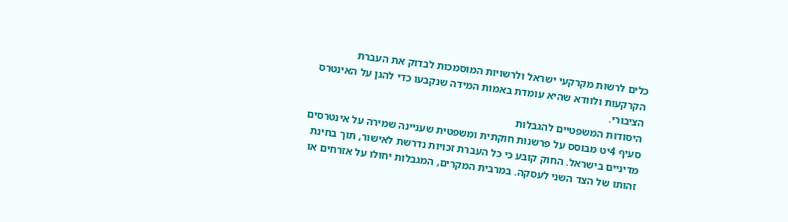כלים לרשות מקרקעי ישראל ולרשויות המוסמכות לבדוק את העברת הקרקעות ולוודא שהיא עומדת באמות המידה שנקבעו כדי להגן על האינטרס הציבורי.
היסודות המשפטיים להגבלות
סעיף 4יט מבוסס על פרשנות חוקתית ומשפטית שעניינה שמירה על אינטרסים מדיניים בישראל. החוק קובע כי כל העברת זכויות נדרשת לאישור, תוך בחינת זהותו של הצד השני לעסקה. במרבית המקרים, המגבלות יחולו על אזרחים או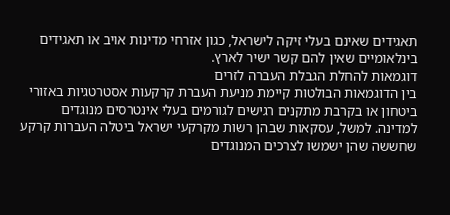תאגידים שאינם בעלי זיקה לישראל, כגון אזרחי מדינות אויב או תאגידים בינלאומיים שאין להם קשר ישיר לארץ.
דוגמאות להחלת הגבלת העברה לזרים
בין הדוגמאות הבולטות קיימת מניעת העברת קרקעות אסטרטגיות באזורי ביטחון או בקרבת מתקנים רגישים לגורמים בעלי אינטרסים מנוגדים למדינה. למשל, עסקאות שבהן רשות מקרקעי ישראל ביטלה העברות קרקע שחששה שהן ישמשו לצרכים המנוגדים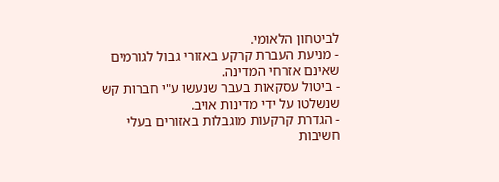לביטחון הלאומי.
- מניעת העברת קרקע באזורי גבול לגורמים שאינם אזרחי המדינה.
- ביטול עסקאות בעבר שנעשו ע"י חברות קש שנשלטו על ידי מדינות אויב.
- הגדרת קרקעות מוגבלות באזורים בעלי חשיבות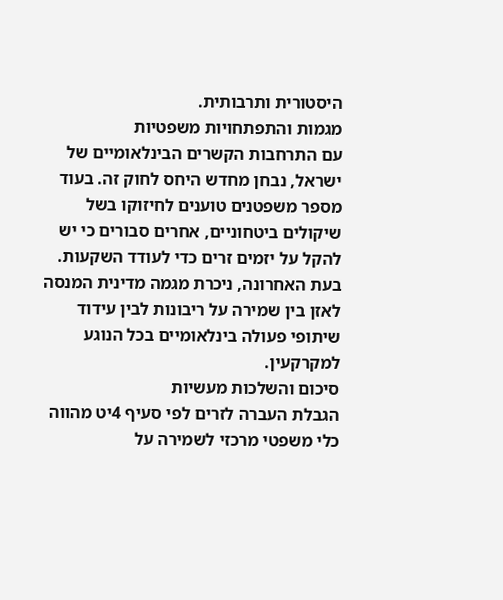היסטורית ותרבותית.
מגמות והתפתחויות משפטיות
עם התרחבות הקשרים הבינלאומיים של ישראל, נבחן מחדש היחס לחוק זה. בעוד מספר משפטנים טוענים לחיזוקו בשל שיקולים ביטחוניים, אחרים סבורים כי יש להקל על יזמים זרים כדי לעודד השקעות. בעת האחרונה, ניכרת מגמה מדינית המנסה לאזן בין שמירה על ריבונות לבין עידוד שיתופי פעולה בינלאומיים בכל הנוגע למקרקעין.
סיכום והשלכות מעשיות
הגבלת העברה לזרים לפי סעיף 4יט מהווה כלי משפטי מרכזי לשמירה על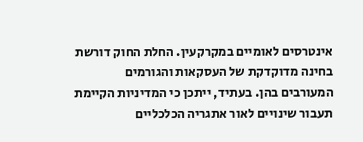אינטרסים לאומיים במקרקעין. החלת החוק דורשת בחינה מדוקדקת של העסקאות והגורמים המעורבים בהן. בעתיד, ייתכן כי המדיניות הקיימת תעבור שינויים לאור אתגריה הכלכליים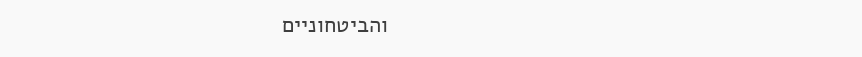והביטחוניים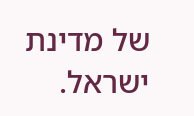של מדינת ישראל.